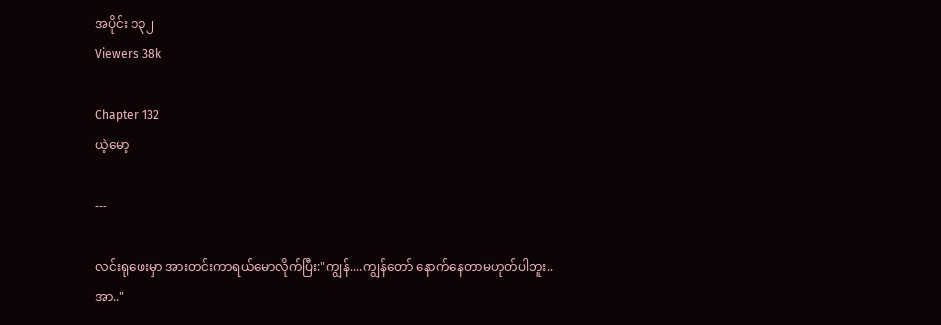အပိုင်း ၁၃၂
Viewers 38k

Chapter 132
ယဲ့မော့

---

လင်းရုဖေးမှာ အားတင်းကာရယ်မောလိုက်ပြီး:"ကျွန်....ကျွန်တော် နောက်နေတာမဟုတ်ပါဘူး..အာ.."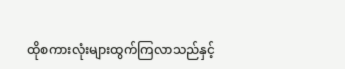ထိုစကားလုံးများထွက်ကြလာသည်နှင့်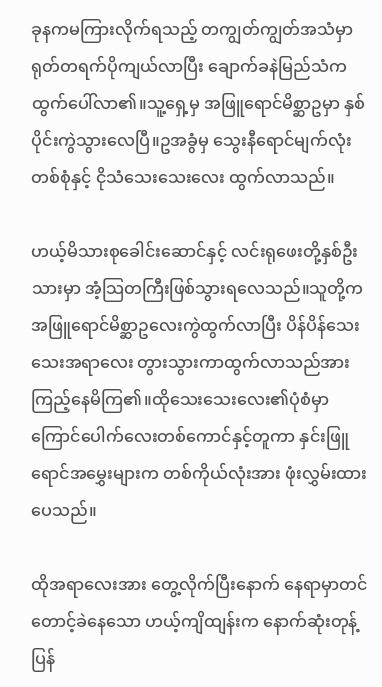ခုနကမကြားလိုက်ရသည့် တကျွတ်ကျွတ်အသံမှာ ရုတ်တရက်ပိုကျယ်လာပြီး ချောက်ခနဲမြည်သံက ထွက်ပေါ်လာ၏။သူ့ရှေ့မှ အဖြူရောင်မိစ္ဆာဥမှာ နှစ်ပိုင်းကွဲသွားလေပြီ။ဥအခွံမှ သွေးနီရောင်မျက်လုံးတစ်စုံနှင့် ငိုသံသေးသေးလေး ထွက်လာသည်။

ဟယ့်မိသားစုခေါင်းဆောင်နှင့် လင်းရုဖေးတို့နှစ်ဦးသားမှာ အံ့သြတကြီးဖြစ်သွားရလေသည်။သူတို့က အဖြူရောင်မိစ္ဆာဥလေးကွဲထွက်လာပြီး ပိန်ပိန်သေးသေးအရာလေး တွားသွားကာထွက်လာသည်အား ကြည့်နေမိကြ၏။ထိုသေးသေးလေး၏ပုံစံမှာ ကြောင်ပေါက်လေးတစ်ကောင်နှင့်တူကာ နှင်းဖြူရောင်အမွှေးများက တစ်ကိုယ်လုံးအား ဖုံးလွှမ်းထားပေသည်။

ထိုအရာလေးအား တွေ့လိုက်ပြီးနောက် နေရာမှာတင်တောင့်ခဲနေသော ဟယ့်ကျိထျန်းက နောက်ဆုံးတုန့်ပြန်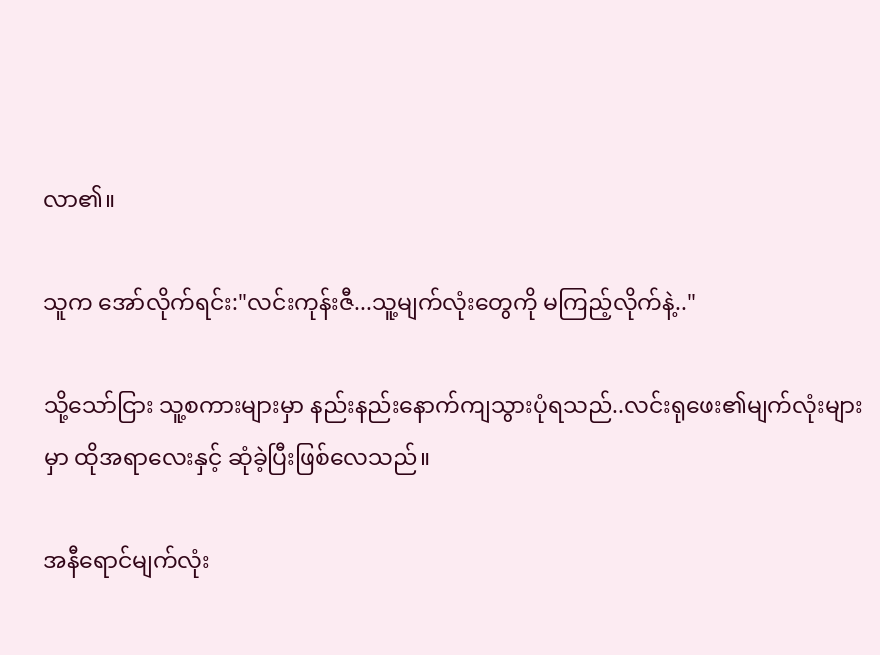လာ၏။

သူက အော်လိုက်ရင်း:"လင်းကုန်းဇီ...သူ့မျက်လုံးတွေကို မကြည့်လိုက်နဲ့.."

သို့သော်ငြား သူ့စကားများမှာ နည်းနည်းနောက်ကျသွားပုံရသည်..လင်းရုဖေး၏မျက်လုံးများမှာ ထိုအရာလေးနှင့် ဆုံခဲ့ပြီးဖြစ်လေသည်။

အနီရောင်မျက်လုံး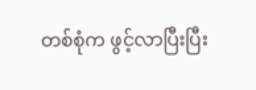တစ်စုံက ဖွင့်လာပြီးပြီး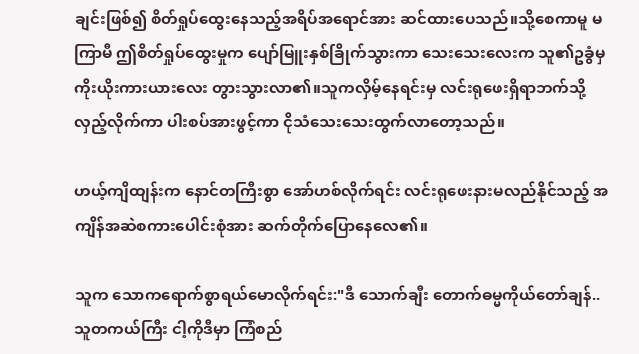ချင်းဖြစ်၍ စိတ်ရှုပ်ထွေးနေသည့်အရိပ်အရောင်အား ဆင်ထားပေသည်။သို့စေကာမူ မကြာမီ ဤစိတ်ရှုပ်ထွေးမှုက ပျော်မြူးနှစ်ခြိုက်သွားကာ သေးသေးလေးက သူ၏ဥခွံမှ ကိုးယိုးကားယားလေး တွားသွားလာ၏။သူကလှိမ့်နေရင်းမှ လင်းရုဖေးရှိရာဘက်သို့လှည့်လိုက်ကာ ပါးစပ်အားဖွင့်ကာ ငိုသံသေးသေးထွက်လာတော့သည်။

ဟယ့်ကျိထျန်းက နောင်တကြီးစွာ အော်ဟစ်လိုက်ရင်း လင်းရုဖေးနားမလည်နိုင်သည့် အကျိန်အဆဲစကားပေါင်းစုံအား ဆက်တိုက်ပြောနေလေ၏။

သူက သောကရောက်စွာရယ်မောလိုက်ရင်း:"ဒီ သောက်ချီး တောက်ဓမ္မကိုယ်တော်ချန်..သူတကယ်ကြီး ငါ့ကိုဒီမှာ ကြံစည်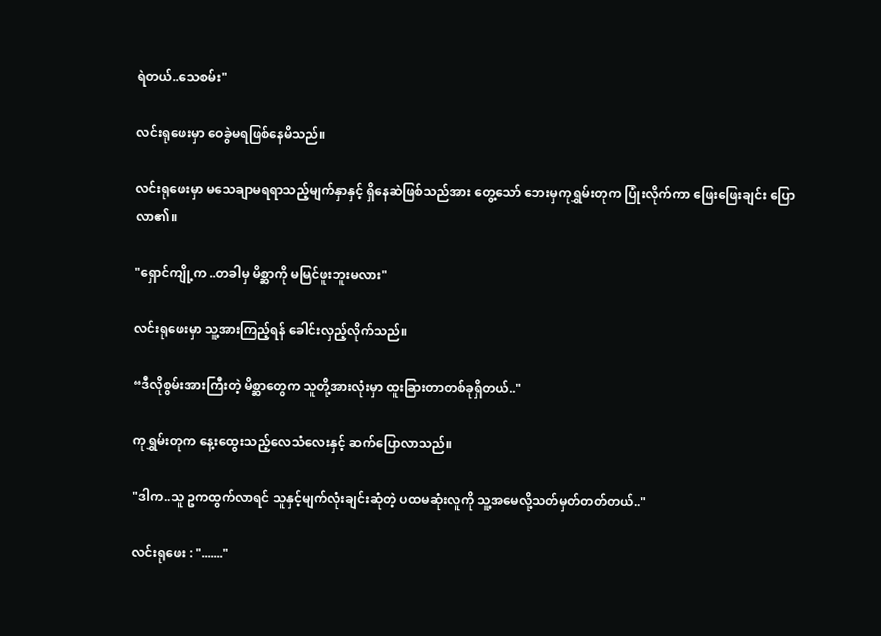ရဲတယ်..သေစမ်း"

လင်းရုဖေးမှာ ဝေခွဲမရဖြစ်နေမိသည်။

လင်းရုဖေးမှာ မသေချာမရရာသည့်မျက်နှာနှင့် ရှိနေဆဲဖြစ်သည်အား တွေ့သော် ဘေးမှကုရွှမ်းတုက ပြုံးလိုက်ကာ ဖြေးဖြေးချင်း ပြောလာ၏။

"ရှောင်ကျို့က ..တခါမှ မိစ္ဆာကို မမြင်ဖူးဘူးမလား"

လင်းရုဖေးမှာ သူ့အားကြည့်ရန် ခေါင်းလှည့်လိုက်သည်။

“ဒီလိုစွမ်းအားကြီးတဲ့ မိစ္ဆာတွေက သူတို့အားလုံးမှာ ထူးခြားတာတစ်ခုရှိတယ်.."

ကုရွှမ်းတုက နေ့းထွေးသည့်လေသံလေးနှင့် ဆက်ပြောလာသည်။

"ဒါက..သူ ဥကထွက်လာရင် သူနှင့်မျက်လုံးချင်းဆုံတဲ့ ပထမဆုံးလူကို သူ့အမေလို့သတ်မှတ်တတ်တယ်.."

လင်းရုဖေး : "......."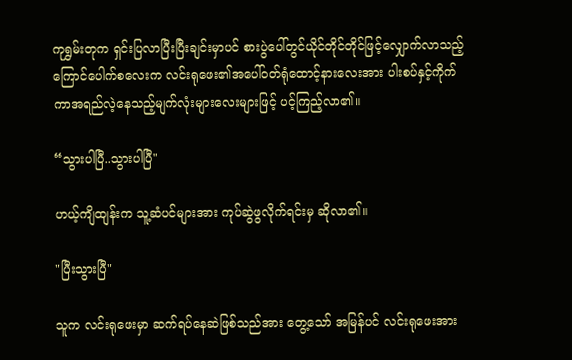ကုရွှမ်းတုက ရှင်းပြလာပြီးပြီးချင်းမှာပင် စားပွဲပေါ်တွင်ယိုင်တိုင်တိုင်ဖြင့်လျှောက်လာသည့် ကြောင်ပေါက်စလေးက လင်းရုဖေး၏အပေါ်ဝတ်ရုံထောင့်နားလေးအား ပါးစပ်နှင့်ကိုက်ကာအရည်လဲ့နေသည့်မျက်လုံးများလေးများဖြင့် ပင့်ကြည့်လာ၏။

“သွားပါပြီ..သွားပါပြီ"

ဟယ့်ကျိထျန်းက သူ့ဆံပင်များအား ကုပ်ဆွဲဖွလိုက်ရင်းမှ ဆိုလာ၏။

"ပြီးသွားပြီ"

သူက လင်းရုဖေးမှာ ဆက်ရပ်နေဆဲဖြစ်သည်အား တွေ့သော် အမြန်ပင် လင်းရုဖေးအား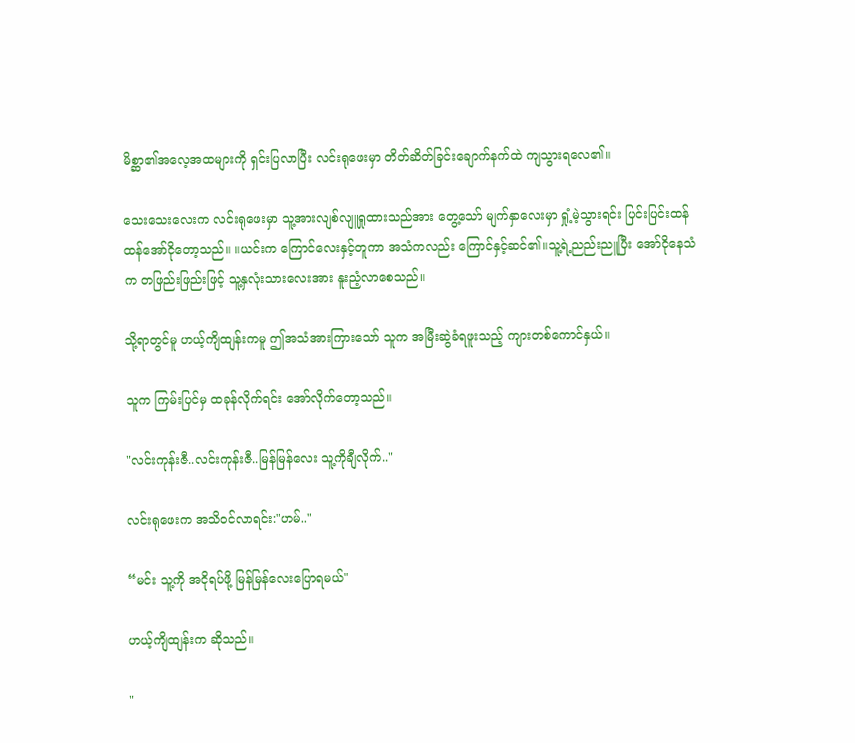မိစ္ဆာ၏အလေ့အထများကို ရှင်းပြလာပြီး လင်းရုဖေးမှာ တိတ်ဆိတ်ခြင်းချောက်နက်ထဲ ကျသွားရလေ၏။

သေးသေးလေးက လင်းရုဖေးမှာ သူ့အားလျစ်လျူရှုထားသည်အား တွေ့သော် မျက်နှာလေးမှာ ရှုံ့မဲ့သွားရင်း ပြင်းပြင်းထန်ထန်အော်ငိုတော့သည်။ ။ယင်းက ကြောင်လေးနှင့်တူကာ အသံကလည်း ကြောင်နှင့်ဆင်၏။သူ့ရဲ့ညည်းညူပြီး အော်ငိုနေသံက တဖြည်းဖြည်းဖြင့် သူ့နှလုံးသားလေးအား နူးညံ့လာစေသည်။

သို့ရာတွင်မူ ဟယ့်ကျိထျန်းကမူ ဤအသံအားကြားသော် သူက အမြီးဆွဲခံရဖူးသည့် ကျားတစ်ကောင်နှယ်။

သူက ကြမ်းပြင်မှ ထခုန်လိုက်ရင်း အော်လိုက်တော့သည်။

"လင်းကုန်းဇီ..လင်းကုန်းဇီ..မြန်မြန်လေး သူ့ကိုချီလိုက်.."

လင်းရုဖေးက အသိဝင်လာရင်း:"ဟမ်.."

“မင်း သူ့ကို အငိုရပ်ဖို့ မြန်မြန်လေးပြောရမယ်"

ဟယ့်ကျိထျန်းက ဆိုသည်။

"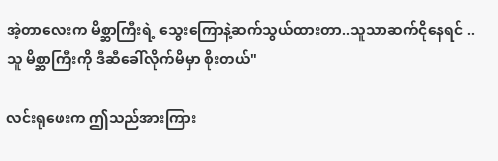အဲ့တာလေးက မိစ္ဆာကြီးရဲ့ သွေးကြောနဲ့ဆက်သွယ်ထားတာ..သူသာဆက်ငိုနေရင် ..သူ မိစ္ဆာကြီးကို ဒီဆီခေါ်လိုက်မိမှာ စိုးတယ်"

လင်းရုဖေးက ဤသည်အားကြား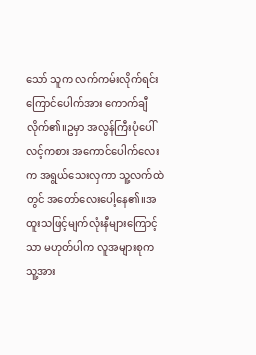သော် သူက လက်ကမ်းလိုက်ရင်း ကြောင်ပေါက်အား ကောက်ချီလိုက်၏။ဥမှာ အလွန်ကြီးပုံပေါ်လင့်ကစား အကောင်ပေါက်လေးက အရွယ်သေးလှကာ သူ့လက်ထဲတွင် အတော်လေးပေါ့နေ၏။အထူးသဖြင့်မျက်လုံးနီများကြောင့်သာ မဟုတ်ပါက လူအများစုက သူ့အား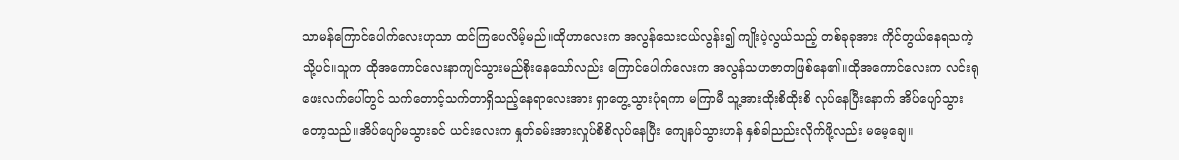သာမန်ကြောင်ပေါက်လေးဟုသာ ထင်ကြပေလိမ့်မည်။ထိုဟာလေးက အလွန်သေးငယ်လွန်း၍ ကျိုးပဲ့လွယ်သည့် တစ်ခုခုအား ကိုင်တွယ်နေရသကဲ့သို့ပင်။သူက ထိုအကောင်လေးနာကျင်သွားမည်စိုးနေသော်လည်း ကြောင်ပေါက်လေးက အလွန်သဟဇာတဖြစ်နေ၏။ထိုအကောင်လေးက လင်းရုဖေးလက်ပေါ်တွင် သက်တောင့်သက်တာရှိသည့်နေရာလေးအား ရှာတွေ့သွားပုံရကာ မကြာမီ သူ့အားထိုးစိထိုးစိ လုပ်နေပြီးနောက် အိပ်ပျော်သွားတော့သည်။အိပ်ပျော်မသွားခင် ယင်းလေးက နှုတ်ခမ်းအားလှုပ်စိစိလုပ်နေပြီး ကျေနပ်သွားဟန် နှစ်ခါညည်းလိုက်ဖို့လည်း မမေ့ချေ။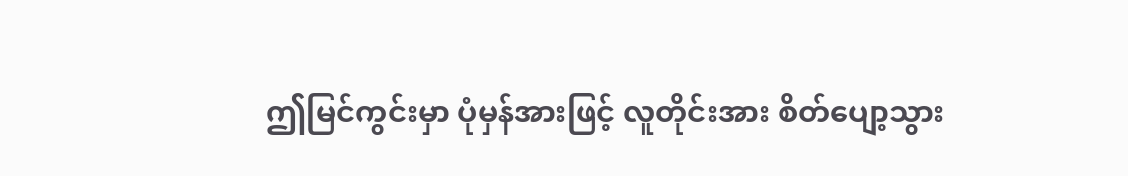ဤမြင်ကွင်းမှာ ပုံမှန်အားဖြင့် လူတိုင်းအား စိတ်ပျော့သွား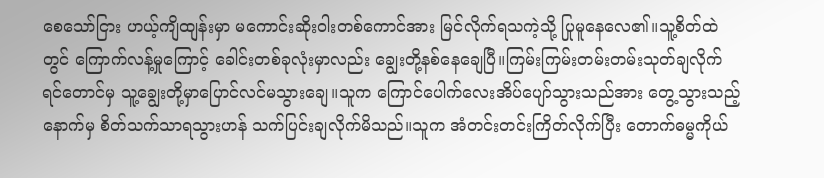စေသော်ငြား ဟယ့်ကျိထျန်းမှာ မကောင်းဆိုးဝါးတစ်ကောင်အား မြင်လိုက်ရသကဲ့သို့ ပြုမူနေလေ၏။သူ့စိတ်ထဲတွင် ကြောက်လန့်မှုကြောင့် ခေါင်းတစ်ခုလုံးမှာလည်း ချွေးတို့နစ်နေချေပြီ။ကြမ်းကြမ်းတမ်းတမ်းသုတ်ချလိုက်ရင်တောင်မှ သူ့ချွေးတို့မှာပြောင်လင်မသွားချေ။သူက ကြောင်ပေါက်လေးအိပ်ပျော်သွားသည်အား တွေ့သွားသည့်နောက်မှ စိတ်သက်သာရသွားဟန် သက်ပြင်းချလိုက်မိသည်။သူက အံတင်းတင်းကြိတ်လိုက်ပြီး တောက်ဓမ္မကိုယ်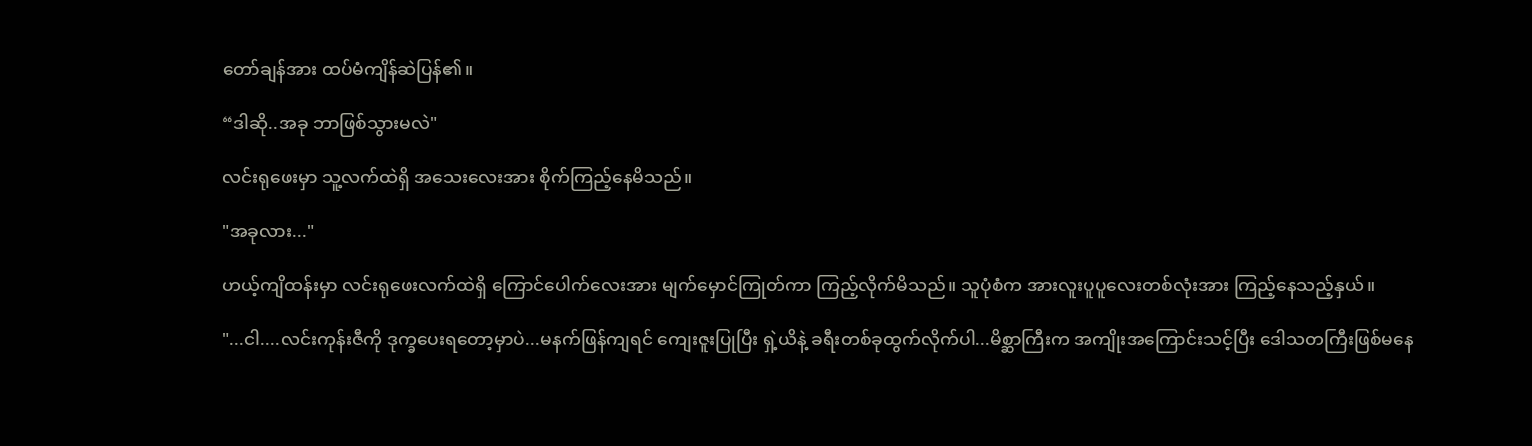တော်ချန်အား ထပ်မံကျိန်ဆဲပြန်၏။

“ဒါဆို..အခု ဘာဖြစ်သွားမလဲ"

လင်းရုဖေးမှာ သူ့လက်ထဲရှိ အသေးလေးအား စိုက်ကြည့်နေမိသည်။

"အခုလား..."

ဟယ့်ကျိထန်းမှာ လင်းရုဖေးလက်ထဲရှိ ကြောင်ပေါက်လေးအား မျက်မှောင်ကြုတ်ကာ ကြည့်လိုက်မိသည်။ သူပုံစံက အားလူးပူပူလေးတစ်လုံးအား ကြည့်နေသည့်နှယ်။

"...ငါ....လင်းကုန်းဇီကို ဒုက္ခပေးရတော့မှာပဲ...မနက်ဖြန်ကျရင် ကျေးဇူးပြုပြီး ရှဲ့ယိနဲ့ ခရီးတစ်ခုထွက်လိုက်ပါ...မိစ္ဆာကြီးက အကျိုးအကြောင်းသင့်ပြီး ဒေါသတကြီးဖြစ်မနေ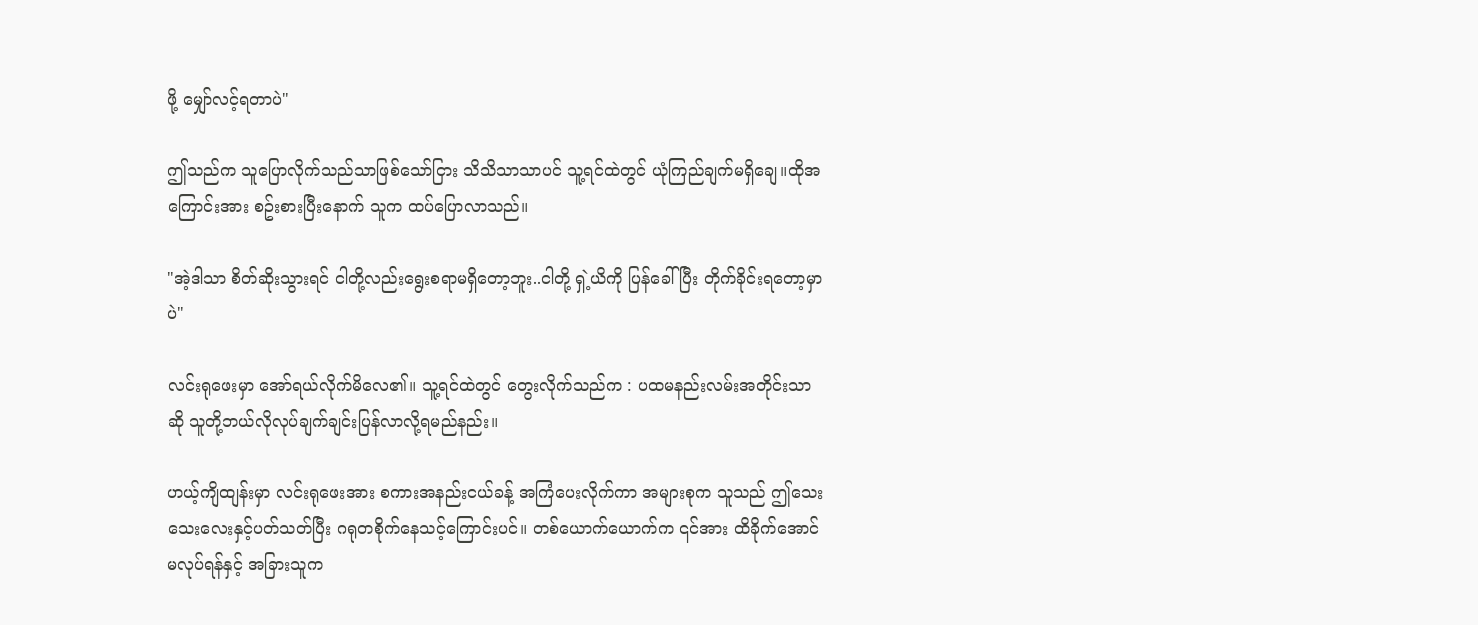ဖို့ မျှော်လင့်ရတာပဲ"

ဤသည်က သူပြောလိုက်သည်သာဖြစ်သော်ငြား သိသိသာသာပင် သူ့ရင်ထဲတွင် ယုံကြည်ချက်မရှိချေ။ထိုအကြောင်းအား စဥ်းစားပြီးနောက် သူက ထပ်ပြောလာသည်။

"အဲ့ဒါသာ စိတ်ဆိုးသွားရင် ငါတို့လည်းရွေးစရာမရှိတော့ဘူး..ငါတို့ ရှဲ့ယိကို ပြန်ခေါ်ပြီး တိုက်ခိုင်းရတော့မှာပဲ"

လင်းရုဖေးမှာ အော်ရယ်လိုက်မိလေ၏။ သူ့ရင်ထဲတွင် တွေးလိုက်သည်က : ပထမနည်းလမ်းအတိုင်းသာဆို သူတို့ဘယ်လိုလုပ်ချက်ချင်းပြန်လာလို့ရမည်နည်း။

ဟယ့်ကျိထျန်းမှာ လင်းရုဖေးအား စကားအနည်းငယ်ခန့် အကြံပေးလိုက်ကာ အများစုက သူသည် ဤသေးသေးလေးနှင့်ပတ်သတ်ပြီး ဂရုတစိုက်နေသင့်ကြောင်းပင်။ တစ်ယောက်ယောက်က ၎င်အား ထိခိုက်အောင်မလုပ်ရန်နှင့် အခြားသူက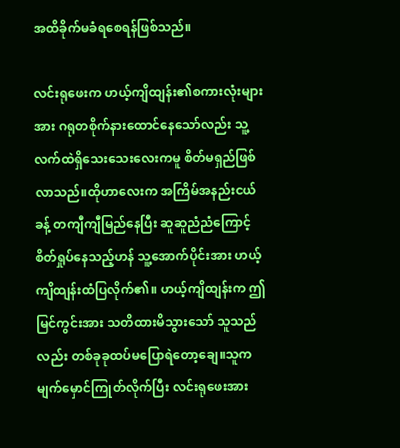အထိခိုက်မခံရစေရန်ဖြစ်သည်။

လင်းရုဖေးက ဟယ့်ကျိထျန်း၏စကားလုံးများအား ဂရုတစိုက်နားထောင်နေသော်လည်း သူ့လက်ထဲရှိသေးသေးလေးကမူ စိတ်မရှည်ဖြစ်လာသည်။ထိုဟာလေးက အကြိမ်အနည်းငယ်ခန့် တကျီကျီမြည်နေပြီး ဆူဆူညံညံကြောင့် စိတ်ရှုပ်နေသည့်ဟန် သူ့အောက်ပိုင်းအား ဟယ့်ကျိထျန်းထံပြလိုက်၏။ ဟယ့်ကျိထျန်းက ဤမြင်ကွင်းအား သတိထားမိသွားသော် သူသည်လည်း တစ်ခုခုထပ်မပြောရဲတော့ချေ။သူက မျက်မှောင်ကြုတ်လိုက်ပြီး လင်းရုဖေးအား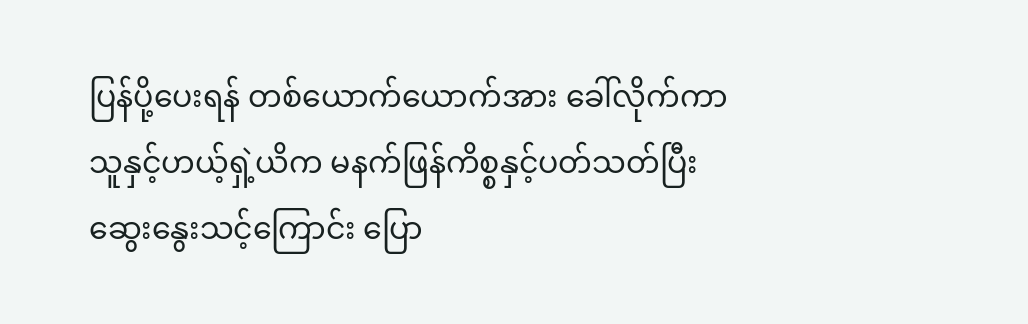ပြန်ပို့ပေးရန် တစ်ယောက်ယောက်အား ခေါ်လိုက်ကာ သူနှင့်ဟယ့်ရှဲ့ယိက မနက်ဖြန်ကိစ္စနှင့်ပတ်သတ်ပြီး ဆွေးနွေးသင့်ကြောင်း ပြော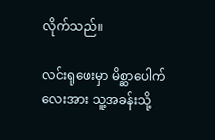လိုက်သည်။

လင်းရုဖေးမှာ မိစ္ဆာပေါက်လေးအား သူ့အခန်းသို့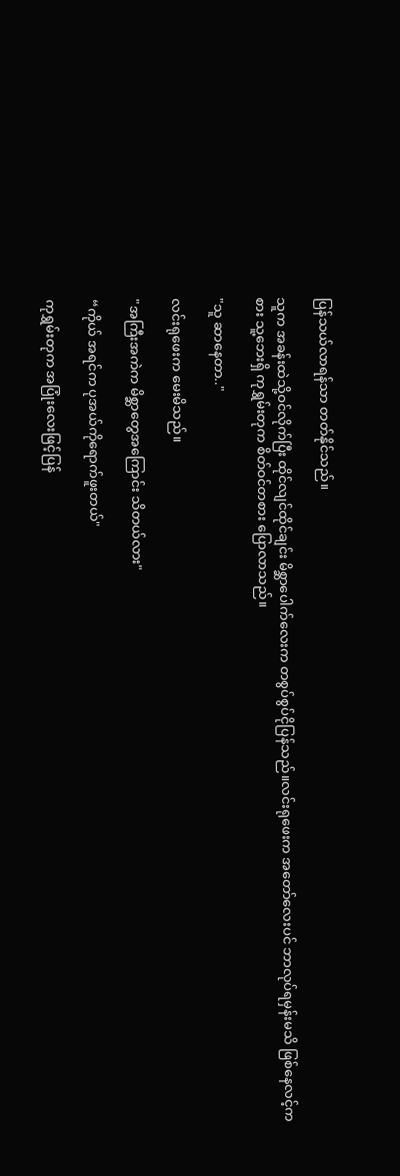ပြန်သယ်လာရန်သာ တတ်နိုင်သည်။

သူက အခန်းထဲသို့ဝင်လိုက်ပြီး ထိုင်လျင်ထိုင်ချင်း မိစ္ဆာပေါက်လေးက တစွပ်စွပ်ငိုပြန်သည်။လင်းရုဖေးက အတော်လေးပင် ဘာလုပ်ရမှန်းမသိ ဖြစ်နေလင့်ကစား သူ့ဘေးရှိ ကုရွှမ်းတုက စိတ်ဝင်တစား ပြောလာသည်။

"သူ ဆာနေတာ.."

လင်းရုဖေးက မေးမိသည်။

"အကြီးအကဲက မိစ္ဆာတွေအကြောင်း သိတယ်လား"

“ကိုယ် အရင်က ပုအယ်ကိုရောက်ဖူးတယ်"

ကုရွှမ်းတုက အပြုံးလေးဖြင့်ပြန်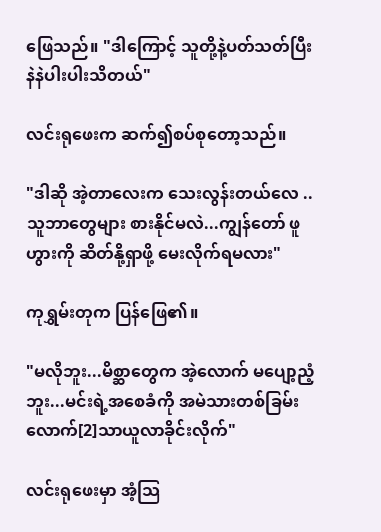ဖြေသည်။ "ဒါကြောင့် သူတို့နဲ့ပတ်သတ်ပြီး နဲနဲပါးပါးသိတယ်"

လင်းရုဖေးက ဆက်၍စပ်စုတော့သည်။

"ဒါဆို အဲ့တာလေးက သေးလွန်းတယ်လေ ..သူဘာတွေများ စားနိုင်မလဲ...ကျွန်တော် ဖူဟွားကို ဆိတ်နို့ရှာဖို့ မေးလိုက်ရမလား"

ကုရွှမ်းတုက ပြန်ဖြေ၏။

"မလိုဘူး...မိစ္ဆာတွေက အဲ့လောက် မပျော့ညံ့ဘူး...မင်းရဲ့အစေခံကို အမဲသားတစ်ခြမ်းလောက်[2]သာယူလာခိုင်းလိုက်"

လင်းရုဖေးမှာ အံ့သြ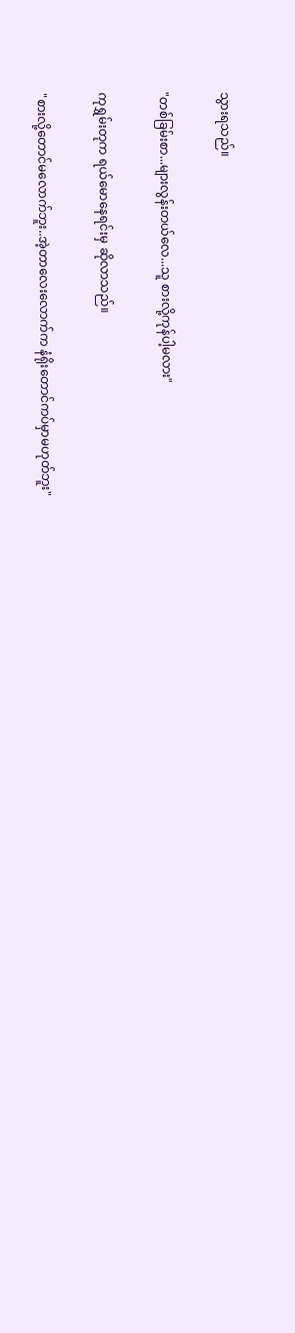သွားရသည်။

"တစ်ခြမ်းစာ...များလွန်းတယ်လေ...သူ စားလို့ကုန်ပါ့မလား"

ကုရွှမ်းတုက ရယ်မောနေရင်းမှ ဆိုလာသည်။

"စားလို့တောင်မလောက်ဘူး..အဲ့တာလေးလောက်က နံရိုးတောင်ကပ်မှာမဟုတ်ဘူး"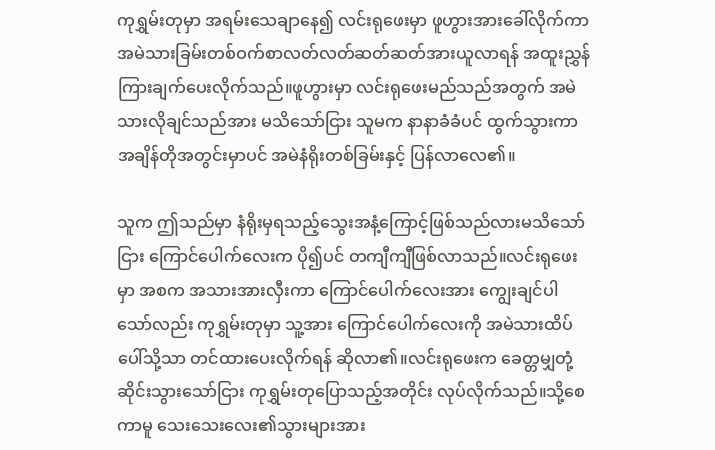ကုရွှမ်းတုမှာ အရမ်းသေချာနေ၍ လင်းရုဖေးမှာ ဖူဟွားအားခေါ်လိုက်ကာ အမဲသားခြမ်းတစ်ဝက်စာလတ်လတ်ဆတ်ဆတ်အားယူလာရန် အထူးညွှန်ကြားချက်ပေးလိုက်သည်။ဖူဟွားမှာ လင်းရုဖေးမည်သည်အတွက် အမဲသားလိုချင်သည်အား မသိသော်ငြား သူမက နာနာခံခံပင် ထွက်သွားကာ အချိန်တိုအတွင်းမှာပင် အမဲနံရိုးတစ်ခြမ်းနှင့် ပြန်လာလေ၏။

သူက ဤသည်မှာ နံရိုးမှရသည့်သွေးအနံ့ကြောင့်ဖြစ်သည်လားမသိသော်ငြား ကြောင်ပေါက်လေးက ပို၍ပင် တကျီကျီဖြစ်လာသည်။လင်းရုဖေးမှာ အစက အသားအားလှီးကာ ကြောင်ပေါက်လေးအား ကျွေးချင်ပါသော်လည်း ကုရွှမ်းတုမှာ သူ့အား ကြောင်ပေါက်လေးကို အမဲသားထိပ်ပေါ်သို့သာ တင်ထားပေးလိုက်ရန် ဆိုလာ၏။လင်းရုဖေးက ခေတ္တမျှတုံ့ဆိုင်းသွားသော်ငြား ကုရွှမ်းတုပြောသည့်အတိုင်း လုပ်လိုက်သည်။သို့စေကာမူ သေးသေးလေး၏သွားများအား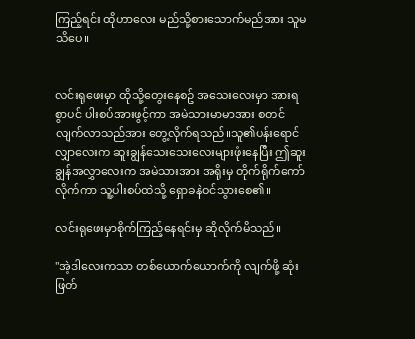ကြည့်ရင်း ထိုဟာလေး မည်သို့စားသောက်မည်အား သူမသိပေ။


လင်းရုဖေးမှာ ထိုသို့တွေးနေစဥ် အသေးလေးမှာ အားရစွာပင် ပါးစပ်အားဖွင့်ကာ အမဲသားမာမာအား စတင်လျက်လာသည်အား တွေ့လိုက်ရသည်။သူ၏ပန်းရောင်လျှာလေးက ဆူးချွန်သေးသေးလေးများဖုံးနေပြီး ဤဆူးချွန်အလွှာလေးက အမဲသားအား အရိုးမှ တိုက်ရိုက်ကော်လိုက်ကာ သူ့ပါးစပ်ထဲသို့ ရှောခနဲဝင်သွားစေ၏။

လင်းရုဖေးမှာစိုက်ကြည့်နေရင်းမှ ဆိုလိုက်မိသည်။

"အဲ့ဒါလေးကသာ တစ်ယောက်ယောက်ကို လျက်ဖို့ ဆုံးဖြတ်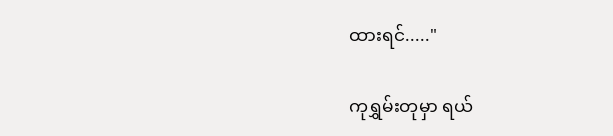ထားရင်....."

ကုရွှမ်းတုမှာ ရယ်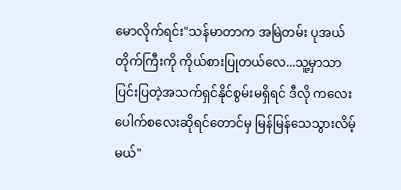မောလိုက်ရင်း"သန်မာတာက အမြဲတမ်း ပုအယ်တိုက်ကြီးကို ကိုယ်စားပြုတယ်လေ...သူ့မှာသာ ပြင်းပြတဲ့အသက်ရှင်နိုင်စွမ်းမရှိရင် ဒီလို ကလေးပေါက်စလေးဆိုရင်တောင်မှ မြန်မြန်သေသွားလိမ့်မယ်"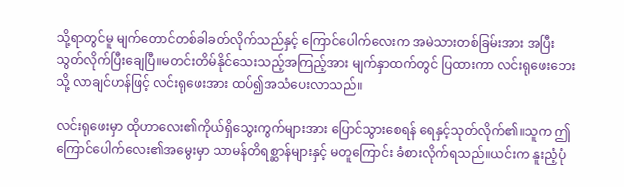သို့ရာတွင်မူ မျက်တောင်တစ်ခါခတ်လိုက်သည်နှင့် ကြောင်ပေါက်လေးက အမဲသားတစ်ခြမ်းအား အပြီးသွတ်လိုက်ပြီးချေပြီ။မတင်းတိမ်နိုင်သေးသည့်အကြည့်အား မျက်နှာထက်တွင် ပြထားကာ လင်းရုဖေးဘေးသို့ လာချင်ဟန်ဖြင့် လင်းရုဖေးအား ထပ်၍အသံပေးလာသည်။

လင်းရုဖေးမှာ ထိုဟာလေး၏ကိုယ်ရှိသွေးကွက်များအား ပြောင်သွားစေရန် ရေနှင့်သုတ်လိုက်၏။သူက ဤကြောင်ပေါက်လေး၏အမွေးမှာ သာမန်တိရစ္ဆာန်များနှင့် မတူကြောင်း ခံစားလိုက်ရသည်။ယင်းက နူးညံ့ပုံ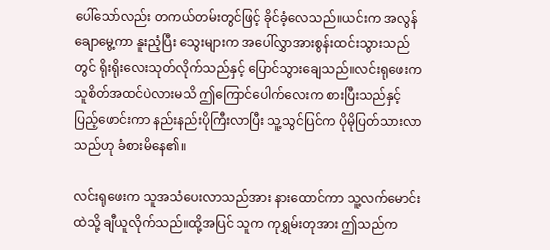ပေါ်သော်လည်း တကယ်တမ်းတွင်ဖြင့် ခိုင်ခံ့လေသည်။ယင်းက အလွန်ချောမွေ့ကာ နူးညံ့ပြီး သွေးများက အပေါ်လွှာအားစွန်းထင်းသွားသည်တွင် ရိုးရိုးလေးသုတ်လိုက်သည်နှင့် ပြောင်သွားချေသည်။လင်းရုဖေးက သူစိတ်အထင်ပဲလားမသိ ဤကြောင်ပေါက်လေးက စားပြီးသည်နှင့်ပြည့်ဖောင်းကာ နည်းနည်းပိုကြီးလာပြီး သူ့သွင်ပြင်က ပိုမိုပြတ်သားလာသည်ဟု ခံစားမိနေ၏။

လင်းရုဖေးက သူအသံပေးလာသည်အား နားထောင်ကာ သူ့လက်မောင်းထဲသို့ ချီယူလိုက်သည်။ထို့အပြင် သူက ကုရွှမ်းတုအား ဤသည်က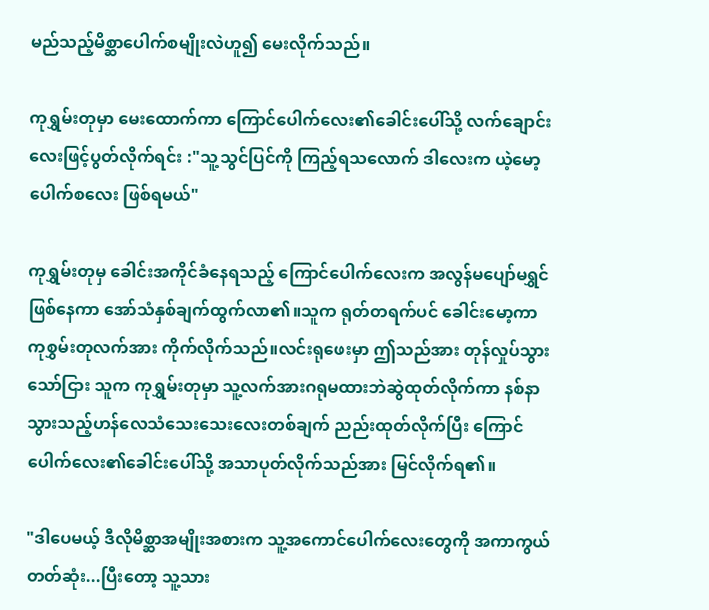မည်သည့်မိစ္ဆာပေါက်စမျိုးလဲဟူ၍ မေးလိုက်သည်။

ကုရွှမ်းတုမှာ မေးထောက်ကာ ကြောင်ပေါက်လေး၏ခေါင်းပေါ်သို့ လက်ချောင်းလေးဖြင့်ပွတ်လိုက်ရင်း :"သူ့သွင်ပြင်ကို ကြည့်ရသလောက် ဒါလေးက ယဲ့မော့ပေါက်စလေး ဖြစ်ရမယ်"

ကုရွှမ်းတုမှ ခေါင်းအကိုင်ခံနေရသည့် ကြောင်ပေါက်လေးက အလွန်မပျော်မရွှင်ဖြစ်နေကာ အော်သံနှစ်ချက်ထွက်လာ၏။သူက ရုတ်တရက်ပင် ခေါင်းမော့ကာ ကုစွှမ်းတုလက်အား ကိုက်လိုက်သည်။လင်းရုဖေးမှာ ဤသည်အား တုန်လှုပ်သွားသော်ငြား သူက ကုရွှမ်းတုမှာ သူ့လက်အားဂရုမထားဘဲဆွဲထုတ်လိုက်ကာ နစ်နာသွားသည့်ဟန်လေသံသေးသေးလေးတစ်ချက် ညည်းထုတ်လိုက်ပြီး ကြောင်ပေါက်လေး၏ခေါင်းပေါ်သို့ အသာပုတ်လိုက်သည်အား မြင်လိုက်ရ၏။

"ဒါပေမယ့် ဒီလိုမိစ္ဆာအမျိုးအစားက သူ့အကောင်ပေါက်လေးတွေကို အကာကွယ်တတ်ဆုံး...ပြီးတော့ သူ့သား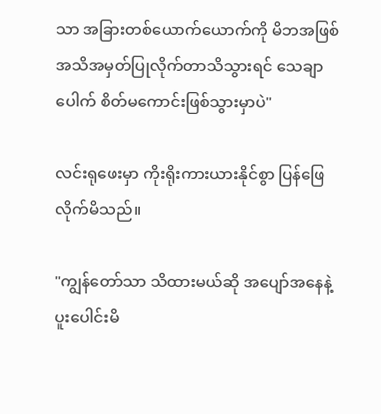သာ အခြားတစ်ယောက်ယောက်ကို မိဘအဖြစ်အသိအမှတ်ပြုလိုက်တာသိသွားရင် သေချာပေါက် စိတ်မကောင်းဖြစ်သွားမှာပဲ"

လင်းရုဖေးမှာ ကိုးရိုးကားယားနိုင်စွာ ပြန်ဖြေလိုက်မိသည်။

"ကျွန်တော်သာ သိထားမယ်ဆို အပျော်အနေနဲ့ ပူးပေါင်းမိ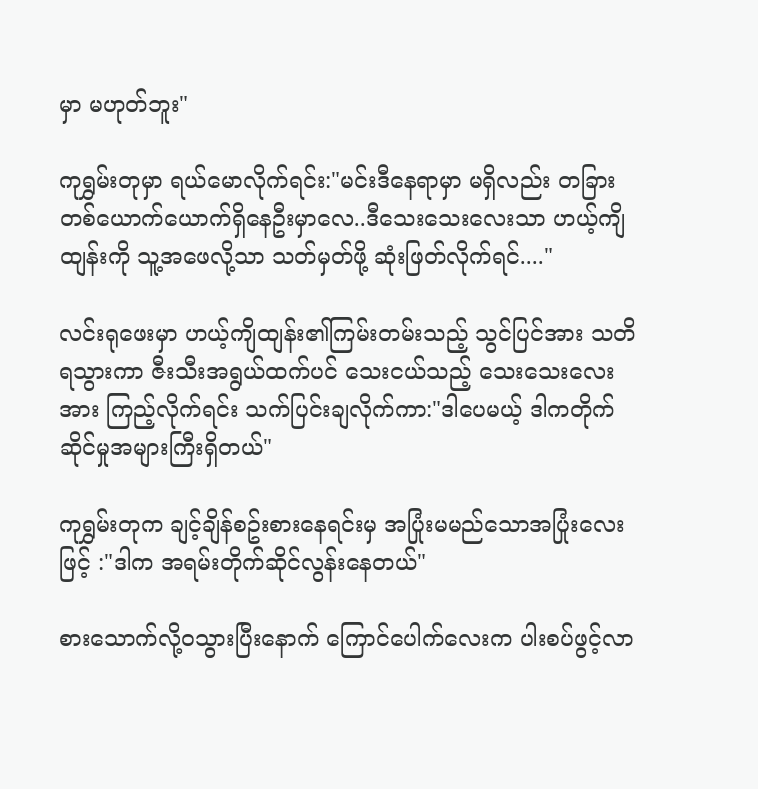မှာ မဟုတ်ဘူး"

ကုရွှမ်းတုမှာ ရယ်မောလိုက်ရင်း:"မင်းဒီနေရာမှာ မရှိလည်း တခြားတစ်ယောက်ယောက်ရှိနေဦးမှာလေ..ဒီသေးသေးလေးသာ ဟယ့်ကျိထျန်းကို သူ့အဖေလို့သာ သတ်မှတ်ဖို့ ဆုံးဖြတ်လိုက်ရင်...."

လင်းရုဖေးမှာ ဟယ့်ကျိထျန်း၏ကြမ်းတမ်းသည့် သွင်ပြင်အား သတိရသွားကာ ဇီးသီးအရွယ်ထက်ပင် သေးငယ်သည့် သေးသေးလေးအား ကြည့်လိုက်ရင်း သက်ပြင်းချလိုက်ကာ:"ဒါပေမယ့် ဒါကတိုက်ဆိုင်မှုအများကြီးရှိတယ်"

ကုရွှမ်းတုက ချင့်ချိန်စဥ်းစားနေရင်းမှ အပြုံးမမည်သောအပြုံးလေးဖြင့် :"ဒါက အရမ်းတိုက်ဆိုင်လွန်းနေတယ်"

စားသောက်လို့၀သွားပြီးနောက် ကြောင်ပေါက်လေးက ပါးစပ်ဖွင့်လာ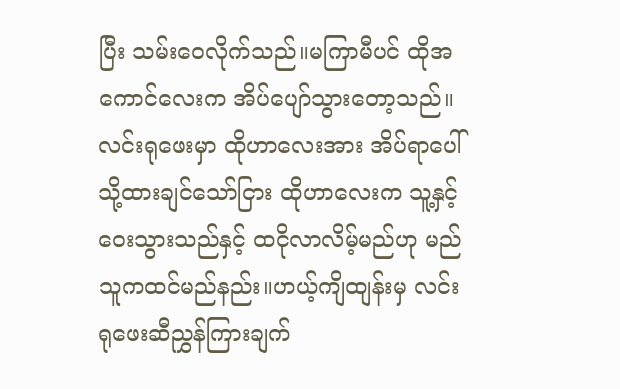ပြီး သမ်းဝေလိုက်သည်။မကြာမီပင် ထိုအကောင်လေးက အိပ်ပျော်သွားတော့သည်။လင်းရုဖေးမှာ ထိုဟာလေးအား အိပ်ရာပေါ်သို့ထားချင်သော်ငြား ထိုဟာလေးက သူ့နှင့်ဝေးသွားသည်နှင့် ထငိုလာလိမ့်မည်ဟု မည်သူကထင်မည်နည်း။ဟယ့်ကျိထျန်းမှ လင်းရုဖေးဆီညွှန်ကြားချက်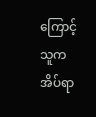ကြောင့် သူက အိပ်ရာ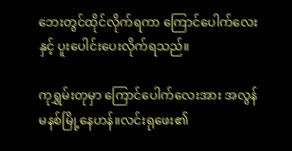ဘေးတွင်ထိုင်လိုက်ရကာ ကြောင်ပေါက်လေးနှင့် ပူးပေါင်းပေးလိုက်ရသည်။

ကုရွှမ်းတုမှာ ကြောင်ပေါက်လေးအား အလွန် မနစ်မြို့နေဟန်။လင်းရုဖေး၏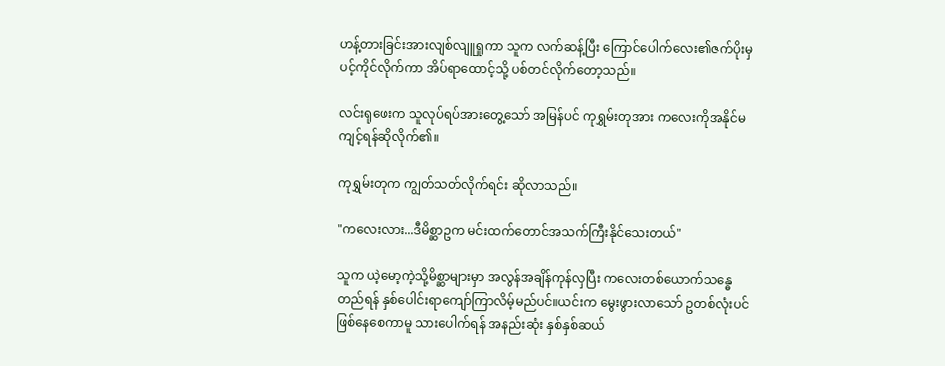ဟန့်တားခြင်းအားလျစ်လျူရှုကာ သူက လက်ဆန့်ပြီး ကြောင်ပေါက်လေး၏ဇက်ပိုးမှပင့်ကိုင်လိုက်ကာ အိပ်ရာထောင့်သို့ ပစ်တင်လိုက်တော့သည်။

လင်းရုဖေးက သူလုပ်ရပ်အားတွေ့သော် အမြန်ပင် ကုရွှမ်းတုအား ကလေးကိုအနိုင်မကျင့်ရန်ဆိုလိုက်၏။

ကုရွှမ်းတုက ကျွတ်သတ်လိုက်ရင်း ဆိုလာသည်။

"ကလေးလား...ဒီမိစ္ဆာဥက မင်းထက်တောင်အသက်ကြီးနိုင်သေးတယ်"

သူက ယဲ့မော့ကဲ့သို့မိစ္ဆာများမှာ အလွန်အချိန်ကုန်လှပြီး ကလေးတစ်ယောက်သန္ဓေတည်ရန် နှစ်ပေါင်းရာကျော်ကြာလိမ့်မည်ပင်။ယင်းက မွေးဖွားလာသော် ဥတစ်လုံးပင်ဖြစ်နေစေကာမူ သားပေါက်ရန် အနည်းဆုံး နှစ်နှစ်ဆယ်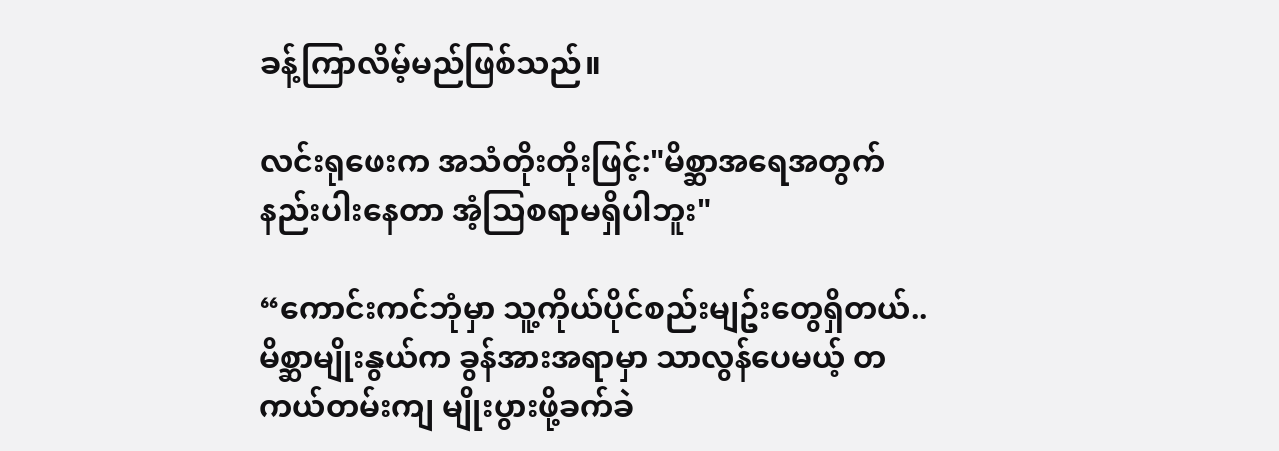ခန့်ကြာလိမ့်မည်ဖြစ်သည်။

လင်းရုဖေးက အသံတိုးတိုးဖြင့်:"မိစ္ဆာအရေအတွက်နည်းပါးနေတာ အံ့သြစရာမရှိပါဘူး"

“ကောင်းကင်ဘုံမှာ သူ့ကိုယ်ပိုင်စည်းမျဥ်းတွေရှိတယ်..မိစ္ဆာမျိုးနွယ်က ခွန်အားအရာမှာ သာလွန်ပေမယ့် တကယ်တမ်းကျ မျိုးပွားဖို့ခက်ခဲ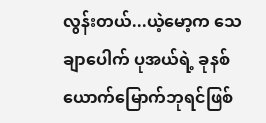လွန်းတယ်...ယဲ့မော့က သေချာပေါက် ပုအယ်ရဲ့ ခုနစ်ယောက်မြောက်ဘုရင်ဖြစ်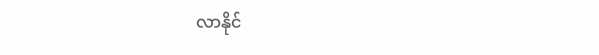လာနိုင်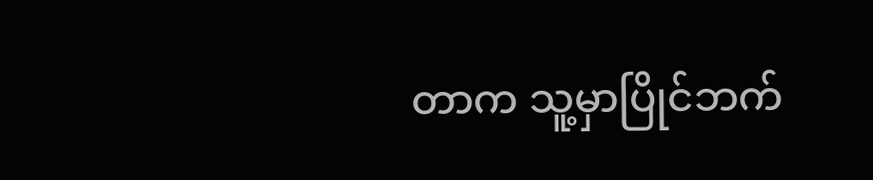တာက သူ့မှာပြိုင်ဘက်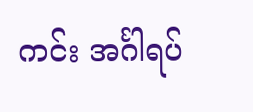ကင်း အင်္ဂါရပ်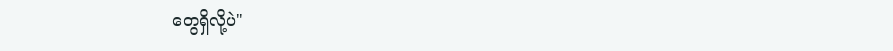တွေရှိလို့ပဲ"